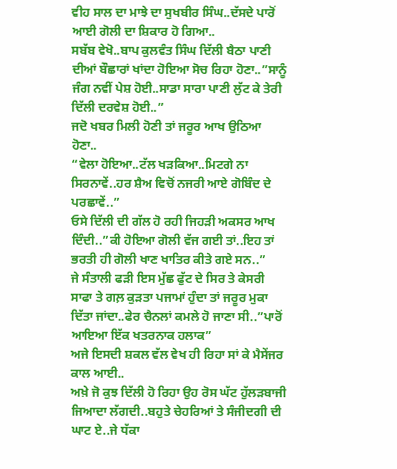ਵੀਹ ਸਾਲ ਦਾ ਮਾਝੇ ਦਾ ਸੁਖਬੀਰ ਸਿੰਘ..ਦੱਸਦੇ ਪਾਰੋਂ ਆਈ ਗੋਲੀ ਦਾ ਸ਼ਿਕਾਰ ਹੋ ਗਿਆ..
ਸਬੱਬ ਵੇਖੋ..ਬਾਪ ਕੁਲਵੰਤ ਸਿੰਘ ਦਿੱਲੀ ਬੈਠਾ ਪਾਣੀ ਦੀਆਂ ਬੌਛਾਰਾਂ ਖਾਂਦਾ ਹੋਇਆ ਸੋਚ ਰਿਹਾ ਹੋਣਾ..”ਸਾਨੂੰ ਜੰਗ ਨਵੀਂ ਪੇਸ਼ ਹੋਈ..ਸਾਡਾ ਸਾਰਾ ਪਾਣੀ ਲੁੱਟ ਕੇ ਤੇਰੀ ਦਿੱਲੀ ਦਰਵੇਸ਼ ਹੋਈ..”
ਜਦੋ ਖਬਰ ਮਿਲੀ ਹੋਣੀ ਤਾਂ ਜਰੂਰ ਆਖ ਉਠਿਆ ਹੋਣਾ..
“ਵੇਲਾ ਹੋਇਆ..ਟੱਲ ਖੜਕਿਆ..ਮਿਟਗੇ ਨਾ ਸਿਰਨਾਵੇਂ..ਹਰ ਸ਼ੈਅ ਵਿਚੋਂ ਨਜਰੀ ਆਏ ਗੋਬਿੰਦ ਦੇ ਪਰਛਾਵੇਂ..”
ਓਸੇ ਦਿੱਲੀ ਦੀ ਗੱਲ ਹੋ ਰਹੀ ਜਿਹੜੀ ਅਕਸਰ ਆਖ ਦਿੰਦੀ..”ਕੀ ਹੋਇਆ ਗੋਲੀ ਵੱਜ ਗਈ ਤਾਂ..ਇਹ ਤਾਂ ਭਰਤੀ ਹੀ ਗੋਲੀ ਖਾਣ ਖਾਤਿਰ ਕੀਤੇ ਗਏ ਸਨ..”
ਜੇ ਸੰਤਾਲੀ ਫੜੀ ਇਸ ਮੁੱਛ ਫੁੱਟ ਦੇ ਸਿਰ ਤੇ ਕੇਸਰੀ ਸਾਫਾ ਤੇ ਗਲ਼ ਕੁੜਤਾ ਪਜਾਮਾਂ ਹੁੰਦਾ ਤਾਂ ਜਰੂਰ ਮੁਕਾ ਦਿੱਤਾ ਜਾਂਦਾ..ਫੇਰ ਚੈਨਲਾਂ ਕਮਲੇ ਹੋ ਜਾਣਾ ਸੀ..”ਪਾਰੋਂ ਆਇਆ ਇੱਕ ਖਤਰਨਾਕ ਹਲਾਕ”
ਅਜੇ ਇਸਦੀ ਸ਼ਕਲ ਵੱਲ ਵੇਖ ਹੀ ਰਿਹਾ ਸਾਂ ਕੇ ਮੈਸੇਂਜਰ ਕਾਲ ਆਈ..
ਅਖ਼ੇ ਜੋ ਕੁਝ ਦਿੱਲੀ ਹੋ ਰਿਹਾ ਉਹ ਰੋਸ ਘੱਟ ਹੁੱਲੜਬਾਜੀ ਜਿਆਦਾ ਲੱਗਦੀ..ਬਹੁਤੇ ਚੇਹਰਿਆਂ ਤੇ ਸੰਜੀਦਗੀ ਦੀ ਘਾਟ ਏ..ਜੇ ਧੱਕਾ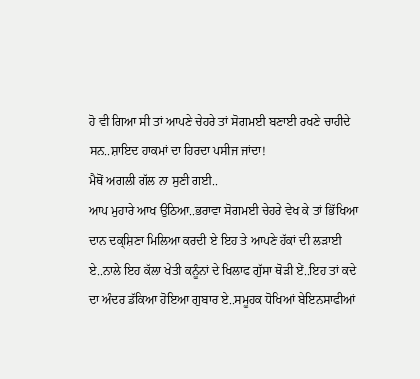ਹੋ ਵੀ ਗਿਆ ਸੀ ਤਾਂ ਆਪਣੇ ਚੇਹਰੇ ਤਾਂ ਸੋਗਮਈ ਬਣਾਈ ਰਖਣੇ ਚਾਹੀਦੇ ਸਨ..ਸ਼ਾਇਦ ਹਾਕਮਾਂ ਦਾ ਹਿਰਦਾ ਪਸੀਜ ਜਾਂਦਾ!
ਮੈਥੋਂ ਅਗਲੀ ਗੱਲ ਨਾ ਸੁਣੀ ਗਈ..
ਆਪ ਮੁਹਾਰੇ ਆਖ ਉਠਿਆ..ਭਰਾਵਾ ਸੋਗਮਈ ਚੇਹਰੇ ਵੇਖ ਕੇ ਤਾਂ ਭਿੱਖਿਆ ਦਾਨ ਦਕ੍ਸ਼ਿਣਾ ਮਿਲਿਆ ਕਰਦੀ ਏ ਇਹ ਤੇ ਆਪਣੇ ਹੱਕਾਂ ਦੀ ਲੜਾਈ ਏ..ਨਾਲੇ ਇਹ ਕੱਲਾ ਖੇਤੀ ਕਨੂੰਨਾਂ ਦੇ ਖਿਲਾਫ ਗੁੱਸਾ ਥੋੜੀ ਏਂ..ਇਹ ਤਾਂ ਕਦੇ ਦਾ ਅੰਦਰ ਡੱਕਿਆ ਹੋਇਆ ਗੁਬਾਰ ਏ..ਸਮੂਹਕ ਧੋਖਿਆਂ ਬੇਇਨਸਾਫੀਆਂ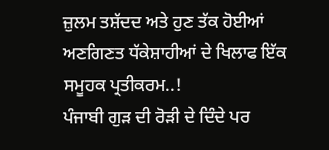ਜ਼ੁਲਮ ਤਸ਼ੱਦਦ ਅਤੇ ਹੁਣ ਤੱਕ ਹੋਈਆਂ ਅਣਗਿਣਤ ਧੱਕੇਸ਼ਾਹੀਆਂ ਦੇ ਖਿਲਾਫ ਇੱਕ ਸਮੂਹਕ ਪ੍ਰਤੀਕਰਮ..!
ਪੰਜਾਬੀ ਗੁੜ ਦੀ ਰੋੜੀ ਦੇ ਦਿੰਦੇ ਪਰ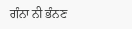ਗੰਨਾ ਨੀ ਭੰਨਣ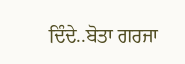ਦਿੰਦੇ..ਬੋਤਾ ਗਰਜਾ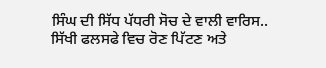ਸਿੰਘ ਦੀ ਸਿੱਧ ਪੱਧਰੀ ਸੋਚ ਦੇ ਵਾਲੀ ਵਾਰਿਸ..
ਸਿੱਖੀ ਫਲਸਫੇ ਵਿਚ ਰੋਣ ਪਿੱਟਣ ਅਤੇ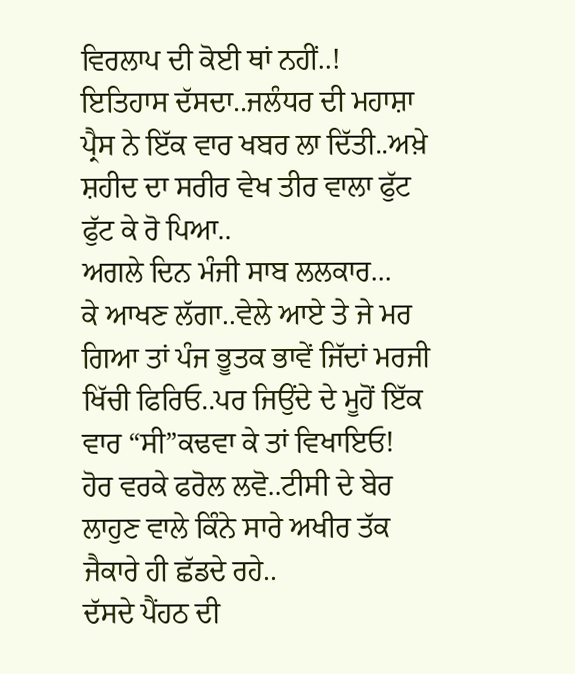ਵਿਰਲਾਪ ਦੀ ਕੋਈ ਥਾਂ ਨਹੀਂ..!
ਇਤਿਹਾਸ ਦੱਸਦਾ..ਜਲੰਧਰ ਦੀ ਮਹਾਸ਼ਾ ਪ੍ਰੈਸ ਨੇ ਇੱਕ ਵਾਰ ਖਬਰ ਲਾ ਦਿੱਤੀ..ਅਖ਼ੇ ਸ਼ਹੀਦ ਦਾ ਸਰੀਰ ਵੇਖ ਤੀਰ ਵਾਲਾ ਫੁੱਟ ਫੁੱਟ ਕੇ ਰੋ ਪਿਆ..
ਅਗਲੇ ਦਿਨ ਮੰਜੀ ਸਾਬ ਲਲਕਾਰ...
ਕੇ ਆਖਣ ਲੱਗਾ..ਵੇਲੇ ਆਏ ਤੇ ਜੇ ਮਰ ਗਿਆ ਤਾਂ ਪੰਜ ਭੂਤਕ ਭਾਵੇਂ ਜਿੱਦਾਂ ਮਰਜੀ ਖਿੱਚੀ ਫਿਰਿਓ..ਪਰ ਜਿਉਂਦੇ ਦੇ ਮੂਹੋਂ ਇੱਕ ਵਾਰ “ਸੀ”ਕਢਵਾ ਕੇ ਤਾਂ ਵਿਖਾਇਓ!
ਹੋਰ ਵਰਕੇ ਫਰੋਲ ਲਵੋ..ਟੀਸੀ ਦੇ ਬੇਰ ਲਾਹੁਣ ਵਾਲੇ ਕਿੰਨੇ ਸਾਰੇ ਅਖੀਰ ਤੱਕ ਜੈਕਾਰੇ ਹੀ ਛੱਡਦੇ ਰਹੇ..
ਦੱਸਦੇ ਪੈਂਹਠ ਦੀ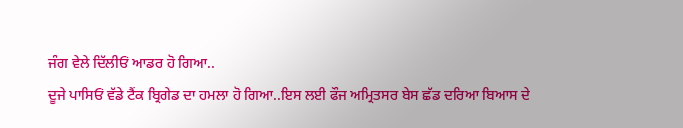ਜੰਗ ਵੇਲੇ ਦਿੱਲੀਓਂ ਆਡਰ ਹੋ ਗਿਆ..
ਦੂਜੇ ਪਾਸਿਓਂ ਵੱਡੇ ਟੈਂਕ ਬ੍ਰਿਗੇਡ ਦਾ ਹਮਲਾ ਹੋ ਗਿਆ..ਇਸ ਲਈ ਫੌਜ ਅਮ੍ਰਿਤਸਰ ਬੇਸ ਛੱਡ ਦਰਿਆ ਬਿਆਸ ਦੇ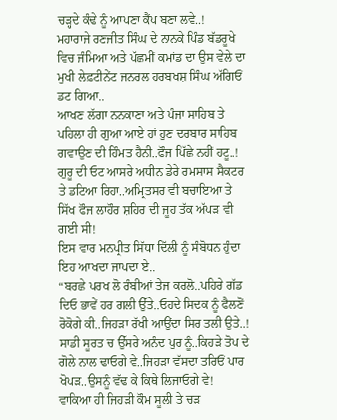ਚੜ੍ਹਦੇ ਕੰਢੇ ਨੂੰ ਆਪਣਾ ਕੈਂਪ ਬਣਾ ਲਵੇ..!
ਮਹਾਰਾਜੇ ਰਣਜੀਤ ਸਿੰਘ ਦੇ ਨਾਨਕੇ ਪਿੰਡ ਬੱਡਰੂਖੇ ਵਿਚ ਜੰਮਿਆ ਅਤੇ ਪੱਛਮੀਂ ਕਮਾਂਡ ਦਾ ਉਸ ਵੇਲੇ ਦਾ ਮੁਖੀ ਲੇਫ਼ਟੀਨੇਂਟ ਜਨਰਲ ਹਰਬਖਸ਼ ਸਿੰਘ ਅੱਗਿਓਂ ਡਟ ਗਿਆ..
ਆਖਣ ਲੱਗਾ ਨਨਕਾਣਾ ਅਤੇ ਪੰਜਾ ਸਾਹਿਬ ਤੇ ਪਹਿਲਾ ਹੀ ਗੁਆ ਆਏ ਹਾਂ ਹੁਣ ਦਰਬਾਰ ਸਾਹਿਬ ਗਵਾਉਣ ਦੀ ਹਿੰਮਤ ਹੈਨੀ..ਫੌਜ ਪਿੱਛੇ ਨਹੀਂ ਹਟੂ..!
ਗੁਰੂ ਦੀ ਓਟ ਆਸਰੇ ਅਧੀਨ ਡੇਰੇ ਰਮਸਾਸ ਸੈਕਟਰ ਤੇ ਡਟਿਆ ਰਿਹਾ..ਅਮ੍ਰਿਤਸਰ ਵੀ ਬਚਾਇਆ ਤੇ ਸਿੱਖ ਫੌਜ ਲਾਹੌਰ ਸ਼ਹਿਰ ਦੀ ਜੂਹ ਤੱਕ ਅੱਪੜ ਵੀ ਗਈ ਸੀ!
ਇਸ ਵਾਰ ਮਨਪ੍ਰੀਤ ਸਿੱਧਾ ਦਿੱਲੀ ਨੂੰ ਸੰਬੋਧਨ ਹੁੰਦਾ ਇਹ ਆਖਦਾ ਜਾਪਦਾ ਏ..
“ਬਰਛੇ ਪਰਖ ਲੋ ਰੰਬੀਆਂ ਤੇਜ ਕਰਲੋ..ਪਹਿਰੇ ਗੱਡ ਦਿਓ ਭਾਵੇਂ ਹਰ ਗਲੀ ਉੱਤੇ..ਓਹਦੇ ਸਿਦਕ ਨੂੰ ਫੈਲਣੋਂ ਰੋਕੋਗੇ ਕੀ..ਜਿਹੜਾ ਰੱਖੀ ਆਉਂਦਾ ਸਿਰ ਤਲੀ ਉਤੇ..!
ਸਾਡੀ ਸੂਰਤ ਚ ਉੱਸਰੇ ਅਨੰਦ ਪੁਰ ਨੂੰ..ਕਿਹੜੇ ਤੋਪ ਦੇ ਗੋਲੇ ਨਾਲ ਢਾਓਗੇ ਵੇ..ਜਿਹੜਾ ਵੱਸਦਾ ਤਰਿਓਂ ਪਾਰ ਖੋਪੜ..ਉਸਨੂੰ ਵੱਢ ਕੇ ਕਿਥੇ ਲਿਜਾਓਗੇ ਵੇ!
ਵਾਕਿਆ ਹੀ ਜਿਹੜੀ ਕੌਮ ਸੂਲੀ ਤੇ ਚੜ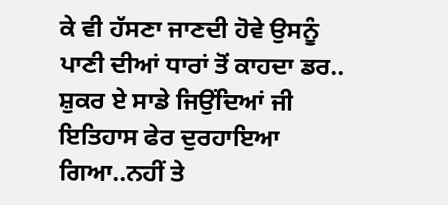ਕੇ ਵੀ ਹੱਸਣਾ ਜਾਣਦੀ ਹੋਵੇ ਉਸਨੂੰ ਪਾਣੀ ਦੀਆਂ ਧਾਰਾਂ ਤੋਂ ਕਾਹਦਾ ਡਰ..
ਸ਼ੁਕਰ ਏ ਸਾਡੇ ਜਿਉਂਦਿਆਂ ਜੀ ਇਤਿਹਾਸ ਫੇਰ ਦੁਰਹਾਇਆ ਗਿਆ..ਨਹੀਂ ਤੇ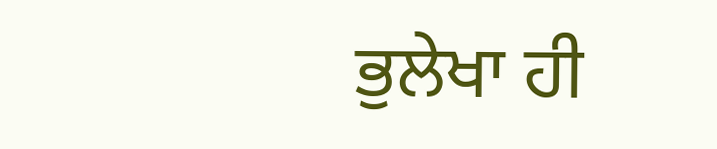ਭੁਲੇਖਾ ਹੀ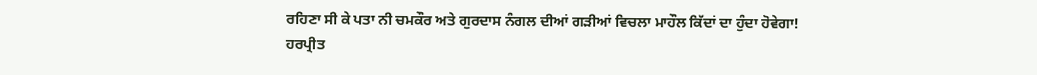ਰਹਿਣਾ ਸੀ ਕੇ ਪਤਾ ਨੀ ਚਮਕੌਰ ਅਤੇ ਗੁਰਦਾਸ ਨੰਗਲ ਦੀਆਂ ਗੜੀਆਂ ਵਿਚਲਾ ਮਾਹੌਲ ਕਿੱਦਾਂ ਦਾ ਹੁੰਦਾ ਹੋਵੇਗਾ!
ਹਰਪ੍ਰੀਤ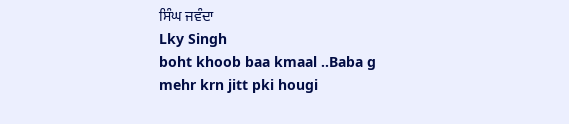ਸਿੰਘ ਜਵੰਦਾ
Lky Singh
boht khoob baa kmaal ..Baba g mehr krn jitt pki hougi